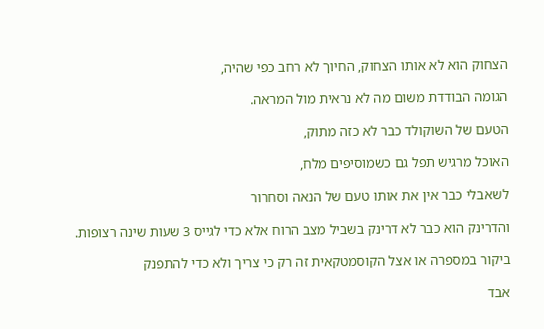הצחוק הוא לא אותו הצחוק, החיוך לא רחב כפי שהיה,

הגומה הבודדת משום מה לא נראית מול המראה.

הטעם של השוקולד כבר לא כזה מתוק,

האוכל מרגיש תפל גם כשמוסיפים מלח,

לשאבלי כבר אין את אותו טעם של הנאה וסחרור

והדרינק הוא כבר לא דרינק בשביל מצב הרוח אלא כדי לגייס 3 שעות שינה רצופות.

ביקור במספרה או אצל הקוסמטקאית זה רק כי צריך ולא כדי להתפנק

אבד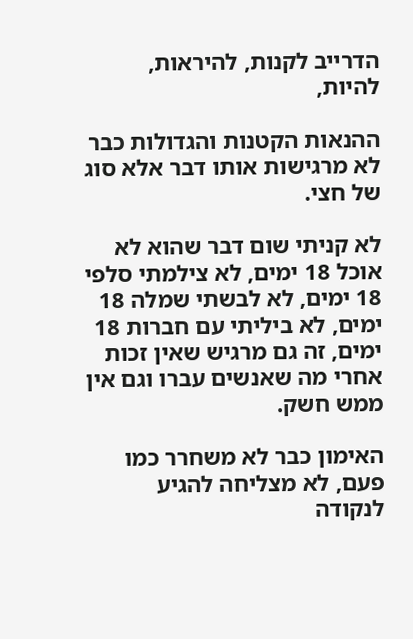הדרייב לקנות, להיראות, להיות,

ההנאות הקטנות והגדולות כבר לא מרגישות אותו דבר אלא סוג של חצי.

לא קניתי שום דבר שהוא לא אוכל 18 ימים, לא צילמתי סלפי 18 ימים, לא לבשתי שמלה 18 ימים, לא ביליתי עם חברות 18 ימים, זה גם מרגיש שאין זכות אחרי מה שאנשים עברו וגם אין ממש חשק.

האימון כבר לא משחרר כמו פעם, לא מצליחה להגיע לנקודה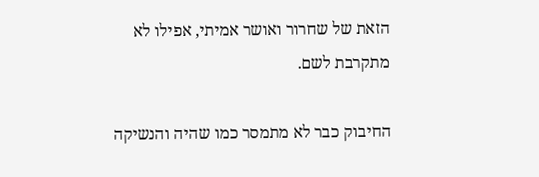הזאת של שחרור ואושר אמיתי, אפילו לא מתקרבת לשם.

החיבוק כבר לא מתמסר כמו שהיה והנשיקה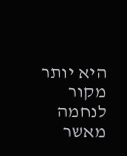היא יותר מקור לנחמה מאשר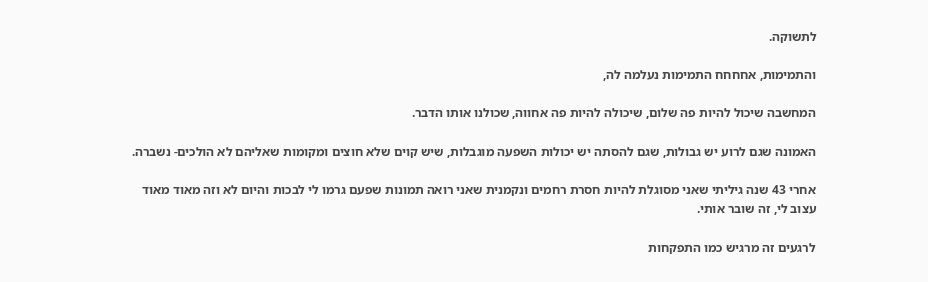לתשוקה.

והתמימות, אחחחח התמימות נעלמה לה,

המחשבה שיכול להיות פה שלום, שיכולה להיות פה אחווה, שכולנו אותו הדבר.

האמונה שגם לרוע יש גבולות, שגם להסתה יש יכולות השפעה מוגבלות, שיש קוים שלא חוצים ומקומות שאליהם לא הולכים- נשברה.

אחרי 43 שנה גיליתי שאני מסוגלת להיות חסרת רחמים ונקמנית שאני רואה תמונות שפעם גרמו לי לבכות והיום לא וזה מאוד מאוד עצוב לי, זה שובר אותי.

לרגעים זה מרגיש כמו התפקחות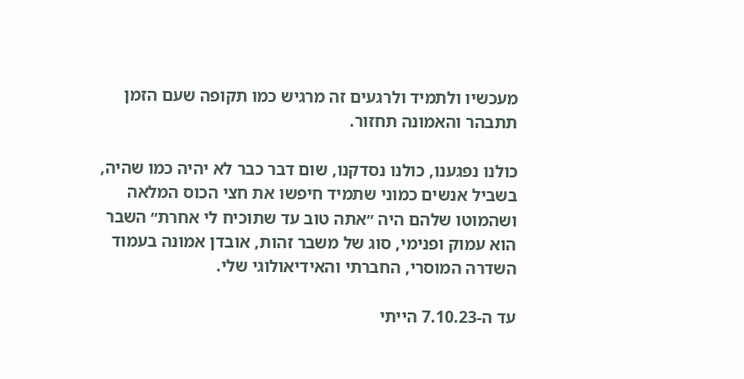מעכשיו ולתמיד ולרגעים זה מרגיש כמו תקופה שעם הזמן תתבהר והאמונה תחזור.

כולנו נפגענו, כולנו נסדקנו, שום דבר כבר לא יהיה כמו שהיה, בשביל אנשים כמוני שתמיד חיפשו את חצי הכוס המלאה ושהמוטו שלהם היה ״אתה טוב עד שתוכיח לי אחרת״ השבר הוא עמוק ופנימי, סוג של משבר זהות, אובדן אמונה בעמוד השדרה המוסרי, החברתי והאידיאולוגי שלי.

עד ה-7.10.23 הייתי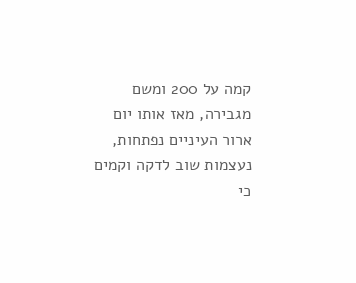קמה על 200 ומשם מגבירה, מאז אותו יום ארור העיניים נפתחות, נעצמות שוב לדקה וקמים כי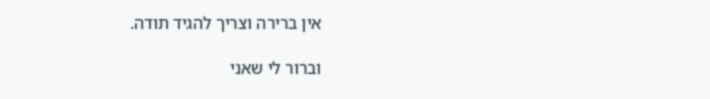אין ברירה וצריך להגיד תודה.

וברור לי שאני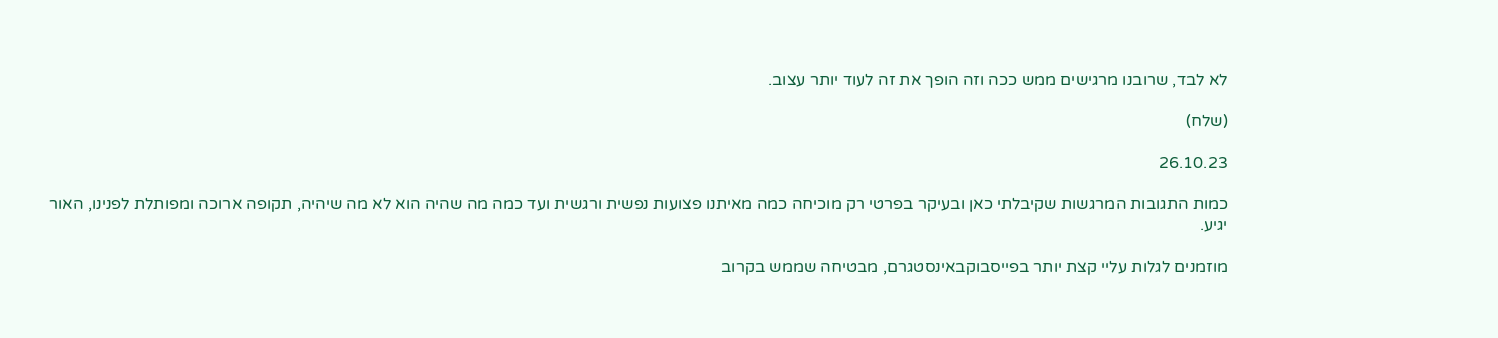לא לבד, שרובנו מרגישים ממש ככה וזה הופך את זה לעוד יותר עצוב.

(שלח)

26.10.23

כמות התגובות המרגשות שקיבלתי כאן ובעיקר בפרטי רק מוכיחה כמה מאיתנו פצועות נפשית ורגשית ועד כמה מה שהיה הוא לא מה שיהיה, תקופה ארוכה ומפותלת לפנינו, האור יגיע.

מוזמנים לגלות עליי קצת יותר בפייסבוקבאינסטגרם, מבטיחה שממש בקרוב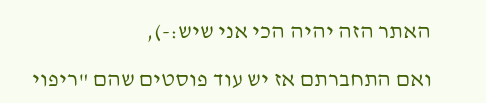האתר הזה יהיה הכי אני שיש:-),

ואם התחברתם אז יש עוד פוסטים שהם "ריפוי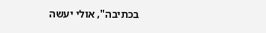בכתיבה", אולי יעשה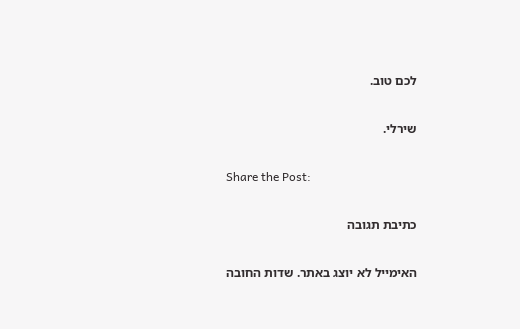לכם טוב.

שירלי.

Share the Post:

כתיבת תגובה

האימייל לא יוצג באתר. שדות החובה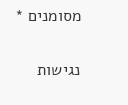מסומנים *

נגישות